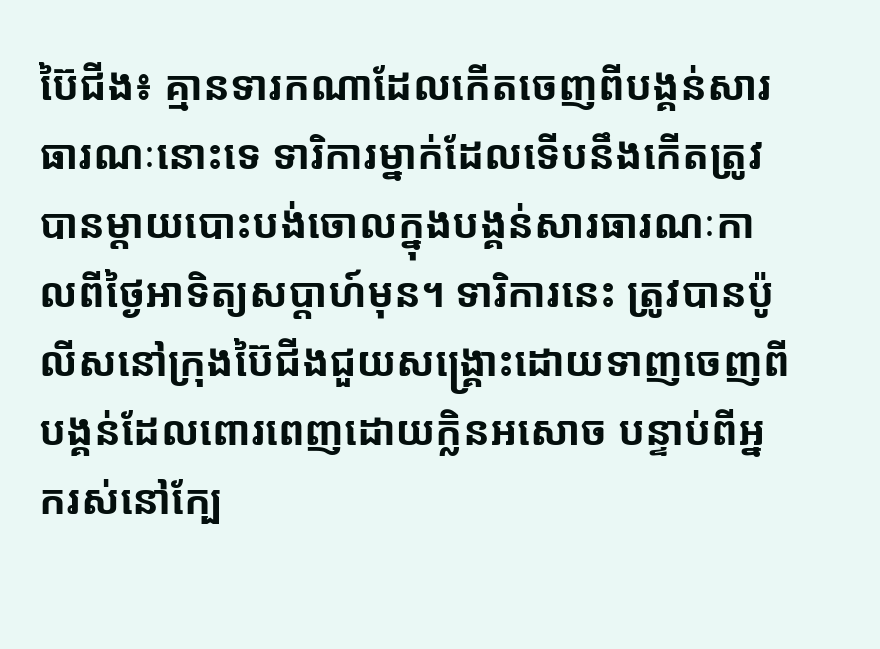ប៊ៃជីង៖ គ្មានទារកណាដែលកើតចេញពីបង្គន់សារធារណៈនោះទេ ទារិការម្នាក់ដែលទើបនឹងកើតត្រូវបានម្តាយបោះបង់ចោលក្នុងបង្គន់សារធារណៈកាលពីថ្ងៃអាទិត្យសប្តាហ៍មុន។ ទារិការនេះ ត្រូវបានប៉ូលីសនៅក្រុងប៊ៃជីងជួយសង្គ្រោះដោយទាញចេញពីបង្គន់ដែលពោរពេញដោយក្លិនអសោច បន្ទាប់ពីអ្នករស់នៅក្បែ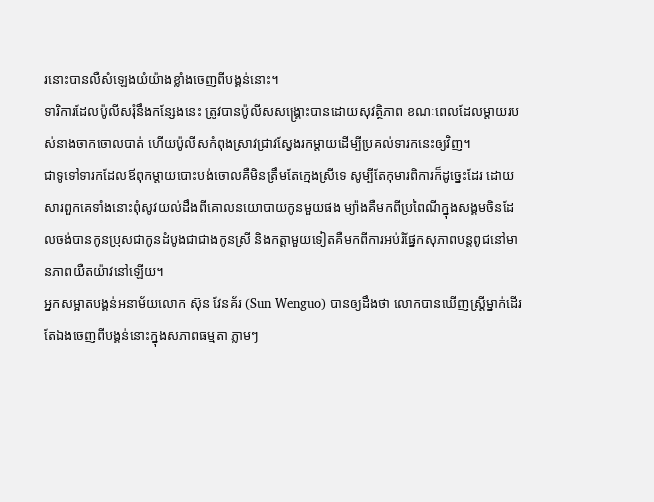រនោះបានលឺសំឡេងយំយ៉ាងខ្លាំងចេញពីបង្គន់នោះ។
ទារិការដែលប៉ូលីសរុំនឹងកន្សែងនេះ ត្រូវបានប៉ូលីសសង្គ្រោះបានដោយសុវត្ថិភាព ខណៈពេលដែលម្តាយរបស់នាងចាកចោលបាត់ ហើយប៉ូលីសកំពុងស្រាវជ្រាវស្វែងរកម្តាយដើម្បីប្រគល់ទារកនេះឲ្យវិញ។
ជាទូទៅទារកដែលឪពុកម្តាយបោះបង់ចោលគឺមិនត្រឹមតែក្មេងស្រីទេ សូម្បីតែកុមារពិការក៏ដូច្នេះដែរ ដោយសារពួកគេទាំងនោះពុំសូវយល់ដឹងពីគោលនយោបាយកូនមួយផង ម្យ៉ាងគឺមកពីប្រពៃណីក្នុងសង្គមចិនដែលចង់បានកូនប្រុសជាកូនដំបូងជាជាងកូនស្រី និងកត្តាមួយទៀតគឺមកពីការអប់រំផ្នែកសុភាពបន្តពូជនៅមានភាពយឺតយ៉ាវនៅឡើយ។
អ្នកសម្អាតបង្គន់អនាម័យលោក ស៊ុន វែនគ័រ (Sun Wenguo) បានឲ្យដឹងថា លោកបានឃើញស្ត្រីម្នាក់ដើរតែឯងចេញពីបង្គន់នោះក្នុងសភាពធម្មតា ភ្លាមៗ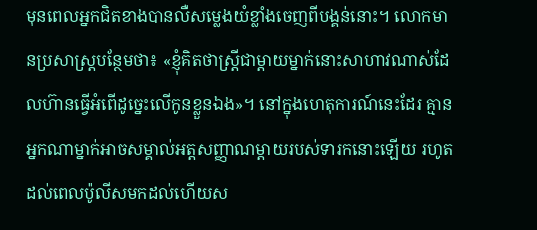មុនពេលអ្នកជិតខាងបានលឺសម្លេងយំខ្លាំងចេញពីបង្គន់នោះ។ លោកមានប្រសាស្ត្របន្ថែមថា៖ «ខ្ញុំគិតថាស្ត្រីជាម្តាយម្នាក់នោះសាហាវណាស់ដែលហ៊ានធ្វើអំពើដូច្នេះលើកូនខ្លួនឯង»។ នៅក្នុងហេតុការណ៍នេះដែរ គ្មានអ្នកណាម្នាក់អាចសម្គាល់អត្តសញ្ញាណម្តាយរបស់ទារកនោះឡើយ រហូតដល់ពេលប៉ូលីសមកដល់ហើយស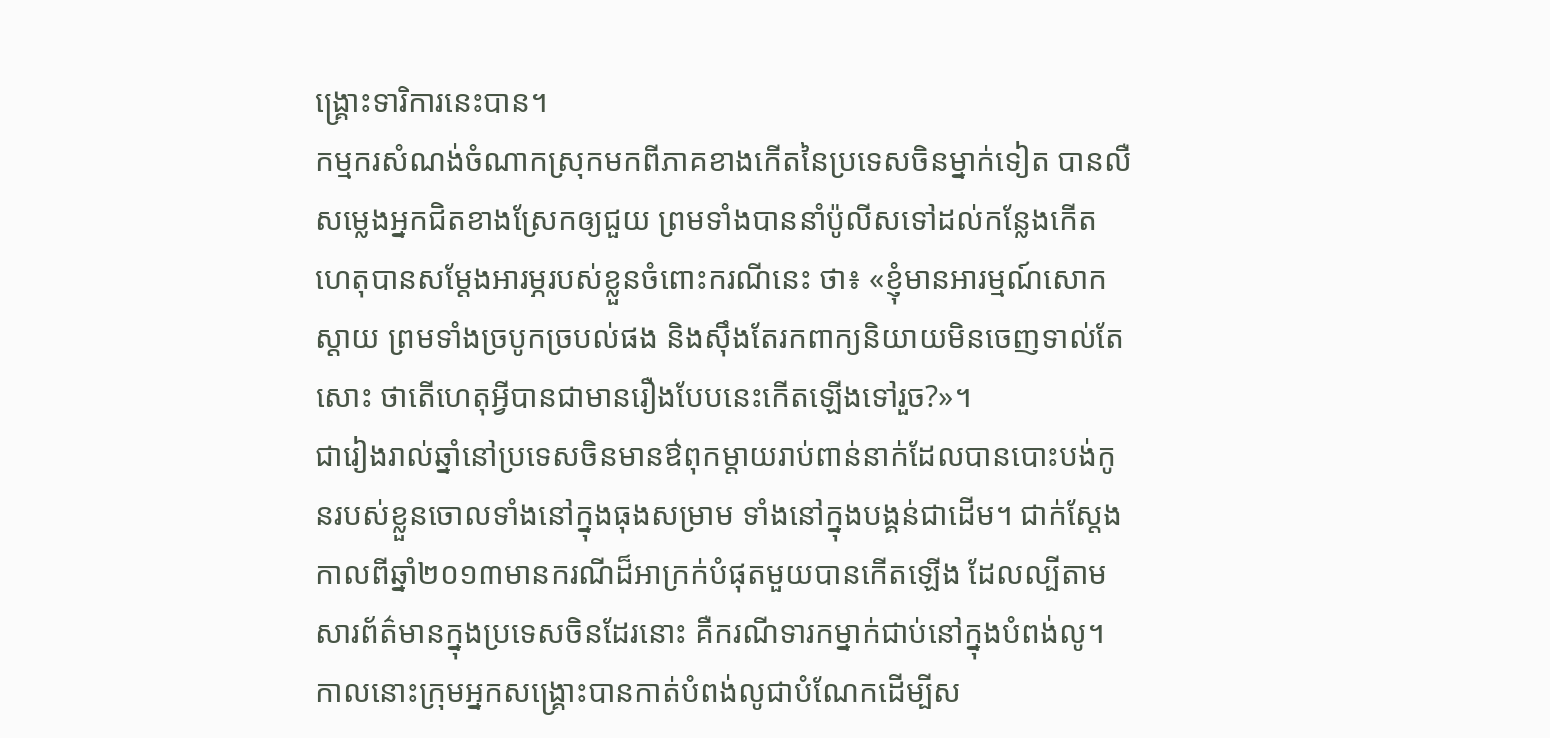ង្គ្រោះទារិការនេះបាន។
កម្មករសំណង់ចំណាកស្រុកមកពីភាគខាងកើតនៃប្រទេសចិនម្នាក់ទៀត បានលឺសម្លេងអ្នកជិតខាងស្រែកឲ្យជួយ ព្រមទាំងបាននាំប៉ូលីសទៅដល់កន្លែងកើតហេតុបានសម្តែងអារម្ភរបស់ខ្លួនចំពោះករណីនេះ ថា៖ «ខ្ញុំមានអារម្មណ៍សោកស្តាយ ព្រមទាំងច្របូកច្របល់ផង និងស៊ឹងតែរកពាក្យនិយាយមិនចេញទាល់តែសោះ ថាតើហេតុអ្វីបានជាមានរឿងបែបនេះកើតឡើងទៅរួច?»។
ជារៀងរាល់ឆ្នាំនៅប្រទេសចិនមានឳពុកម្តាយរាប់ពាន់នាក់ដែលបានបោះបង់កូនរបស់ខ្លួនចោលទាំងនៅក្នុងធុងសម្រាម ទាំងនៅក្នុងបង្គន់ជាដើម។ ជាក់ស្តែងកាលពីឆ្នាំ២០១៣មានករណីដ៏អាក្រក់បំផុតមួយបានកើតឡើង ដែលល្បីតាមសារព័ត៌មានក្នុងប្រទេសចិនដែរនោះ គឺករណីទារកម្នាក់ជាប់នៅក្នុងបំពង់លូ។ កាលនោះក្រុមអ្នកសង្គ្រោះបានកាត់បំពង់លូជាបំណែកដើម្បីស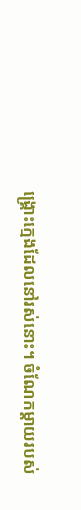ង្គ្រោះក្មេងដែលនៅរស់នោះ។ ចំណែកម្តាយរបស់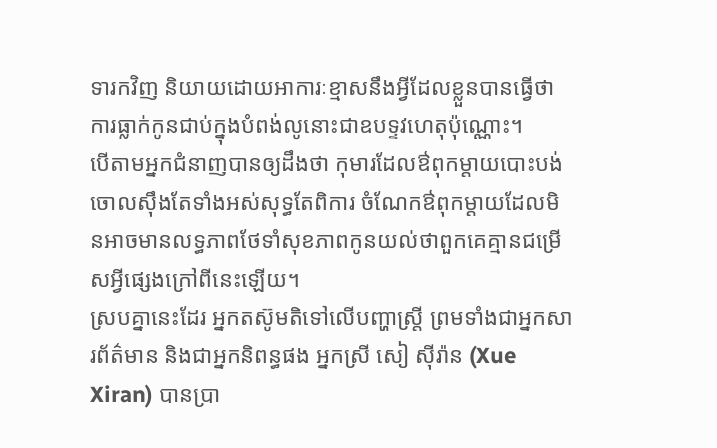ទារកវិញ និយាយដោយអាការៈខ្មាសនឹងអ្វីដែលខ្លួនបានធ្វើថា ការធ្លាក់កូនជាប់ក្នុងបំពង់លូនោះជាឧបទ្ទវហេតុប៉ុណ្ណោះ។
បើតាមអ្នកជំនាញបានឲ្យដឹងថា កុមារដែលឳពុកម្តាយបោះបង់ចោលស៊ឹងតែទាំងអស់សុទ្ធតែពិការ ចំណែកឳពុកម្តាយដែលមិនអាចមានលទ្ធភាពថែទាំសុខភាពកូនយល់ថាពួកគេគ្មានជម្រើសអ្វីផ្សេងក្រៅពីនេះឡើយ។
ស្របគ្នានេះដែរ អ្នកតស៊ូមតិទៅលើបញ្ហាស្ត្រី ព្រមទាំងជាអ្នកសារព័ត៌មាន និងជាអ្នកនិពន្ធផង អ្នកស្រី សៀ ស៊ីរ៉ាន (Xue Xiran) បានប្រា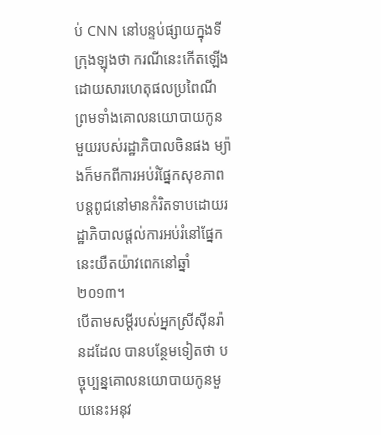ប់ CNN នៅបន្ទប់ផ្សាយក្នុងទីក្រុងឡុងថា ករណីនេះកើតឡើងដោយសារហេតុផលប្រពៃណី ព្រមទាំងគោលនយោបាយកូនមួយរបស់រដ្ឋាភិបាលចិនផង ម្យ៉ាងក៏មកពីការអប់រំផ្នែកសុខភាពបន្តពូជនៅមានកំរិតទាបដោយរដ្ឋាភិបាលផ្តល់ការអប់រំនៅផ្នែកនេះយឺតយ៉ាវពេកនៅឆ្នាំ២០១៣។
បើតាមសម្តីរបស់អ្នកស្រីស៊ីនរ៉ានដដែល បានបន្ថែមទៀតថា បច្ចុប្បន្នគោលនយោបាយកូនមួយនេះអនុវ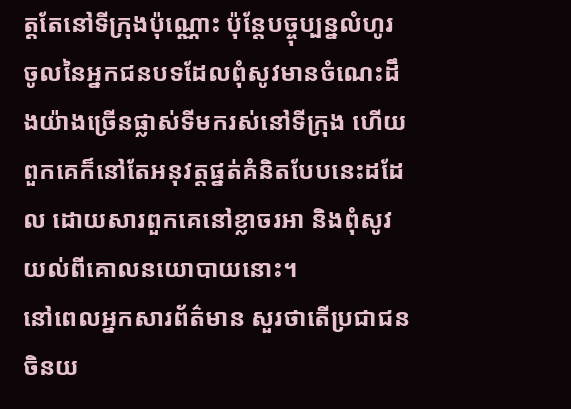ត្តតែនៅទីក្រុងប៉ុណ្ណោះ ប៉ុន្តែបច្ចុប្បន្នលំហូរចូលនៃអ្នកជនបទដែលពុំសូវមានចំណេះដឹងយ៉ាងច្រើនផ្លាស់ទីមករស់នៅទីក្រុង ហើយពួកគេក៏នៅតែអនុវត្តផ្នត់គំនិតបែបនេះដដែល ដោយសារពួកគេនៅខ្លាចរអា និងពុំសូវយល់ពីគោលនយោបាយនោះ។
នៅពេលអ្នកសារព័ត៌មាន សួរថាតើប្រជាជនចិនយ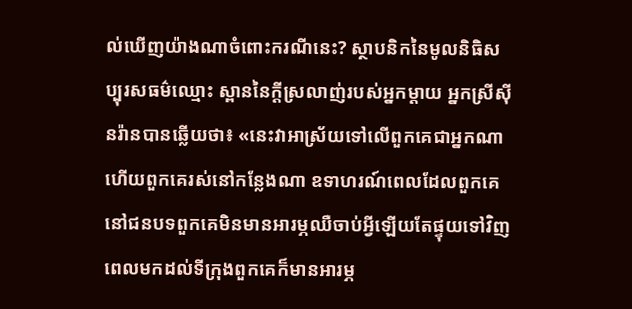ល់ឃើញយ៉ាងណាចំពោះករណីនេះ? ស្ថាបនិកនៃមូលនិធិសប្បុរសធម៌ឈ្មោះ ស្ពាននៃក្តីស្រលាញ់របស់អ្នកម្តាយ អ្នកស្រីស៊ីនរ៉ានបានឆ្លើយថា៖ «នេះវាអាស្រ័យទៅលើពួកគេជាអ្នកណា ហើយពួកគេរស់នៅកន្លែងណា ឧទាហរណ៍ពេលដែលពួកគេនៅជនបទពួកគេមិនមានអារម្ភឈឺចាប់អ្វីឡើយតែផ្ទុយទៅវិញពេលមកដល់ទីក្រុងពួកគេក៏មានអារម្ភ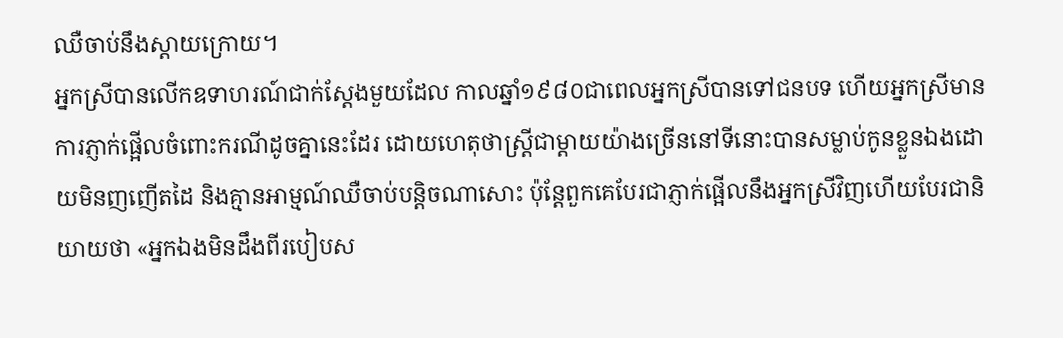ឈឺចាប់នឹងស្តាយក្រោយ។
អ្នកស្រីបានលើកឧទាហរណ៍ជាក់ស្តែងមួយដែល កាលឆ្នាំ១៩៨០ជាពេលអ្នកស្រីបានទៅជនបទ ហើយអ្នកស្រីមានការភ្ញាក់ផ្អើលចំពោះករណីដូចគ្នានេះដែរ ដោយហេតុថាស្ត្រីជាម្តាយយ៉ាងច្រើននៅទីនោះបានសម្លាប់កូនខ្លួនឯងដោយមិនញញើតដៃ និងគ្មានអាម្មណ៍ឈឺចាប់បន្តិចណាសោះ ប៉ុន្តែពួកគេបែរជាភ្ញាក់ផ្អើលនឹងអ្នកស្រីវិញហើយបែរជានិយាយថា «អ្នកឯងមិនដឹងពីរបៀបស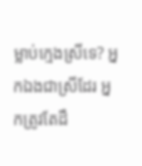ម្លាប់ក្មេងស្រីទេ? អ្នកឯងជាស្រីដែរ អ្នកត្រូវតែដឹ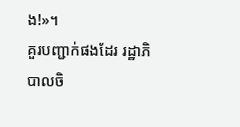ង!»។
គួរបញ្ជាក់ផងដែរ រដ្ឋាភិបាលចិ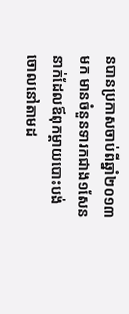នបានប្រកាសចាប់ពីឆ្នាំ២០១៣មក មានចំនួនទារកជាង១សែននាក់ដែលឪពុកម្តាយបោះបង់ចោលនៅតាមដ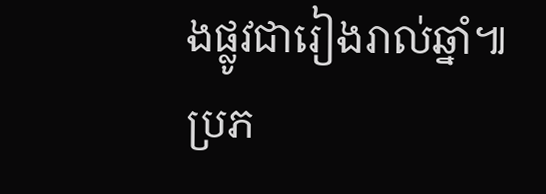ងផ្លូវជារៀងរាល់ឆ្នាំ៕
ប្រភ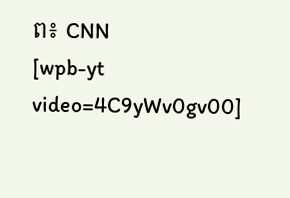ព៖ CNN
[wpb-yt video=4C9yWv0gv00]